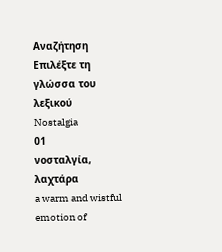Αναζήτηση
Επιλέξτε τη γλώσσα του λεξικού
Nostalgia
01
νοσταλγία, λαχτάρα
a warm and wistful emotion of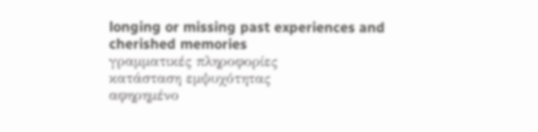longing or missing past experiences and cherished memories
γραμματικές πληροφορίες
κατάσταση εμψυχότητας
αφηρημένο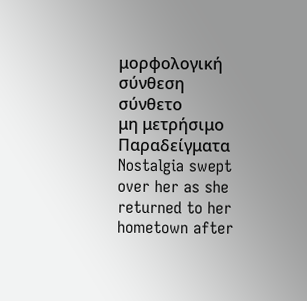μορφολογική σύνθεση
σύνθετο
μη μετρήσιμο
Παραδείγματα
Nostalgia swept over her as she returned to her hometown after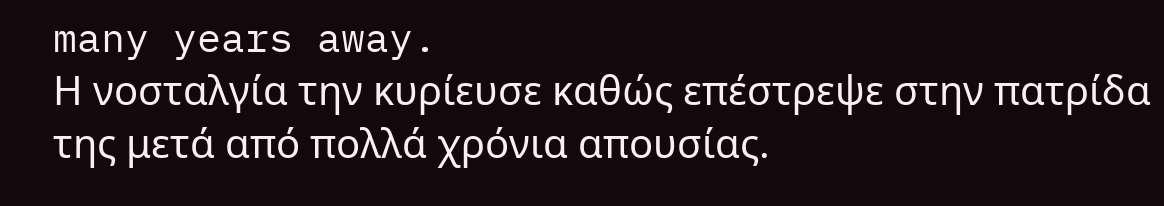many years away.
Η νοσταλγία την κυρίευσε καθώς επέστρεψε στην πατρίδα της μετά από πολλά χρόνια απουσίας.